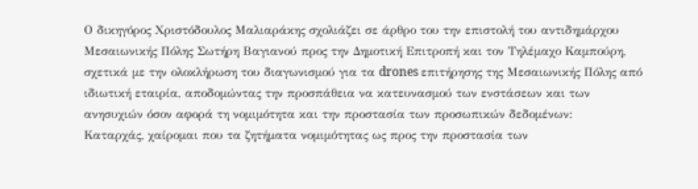Ο δικηγόρος Χριστόδουλος Μαλιαράκης σχολιάζει σε άρθρο του την επιστολή του αντιδημάρχου Μεσαιωνικής Πόλης Σωτήρη Βαγιανού προς την Δημοτική Επιτροπή και τον Τηλέμαχο Καμπούρη, σχετικά με την ολοκλήρωση του διαγωνισμού για τα drones επιτήρησης της Μεσαιωνικής Πόλης από ιδιωτική εταιρία, αποδομώντας την προσπάθεια να κατευνασμού των ενστάσεων και των ανησυχιών όσον αφορά τη νομιμότητα και την προστασία των προσωπικών δεδομένων:
Καταρχάς, χαίρομαι που τα ζητήματα νομιμότητας ως προς την προστασία των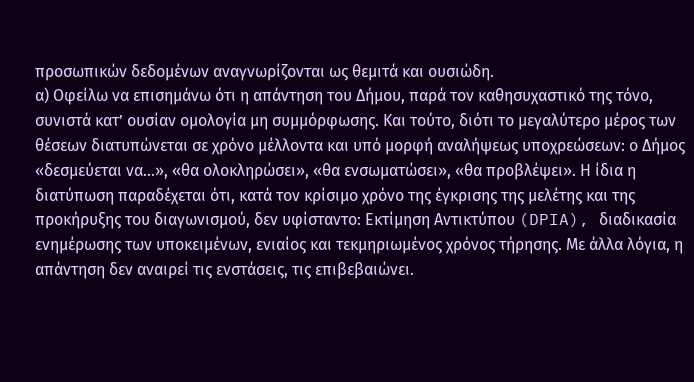προσωπικών δεδομένων αναγνωρίζονται ως θεμιτά και ουσιώδη.
α) Οφείλω να επισημάνω ότι η απάντηση του Δήμου, παρά τον καθησυχαστικό της τόνο, συνιστά κατ’ ουσίαν ομολογία μη συμμόρφωσης. Και τούτο, διότι το μεγαλύτερο μέρος των θέσεων διατυπώνεται σε χρόνο μέλλοντα και υπό μορφή αναλήψεως υποχρεώσεων: ο Δήμος «δεσμεύεται να…», «θα ολοκληρώσει», «θα ενσωματώσει», «θα προβλέψει». Η ίδια η διατύπωση παραδέχεται ότι, κατά τον κρίσιμο χρόνο της έγκρισης της μελέτης και της προκήρυξης του διαγωνισμού, δεν υφίσταντο: Εκτίμηση Αντικτύπου (DPIA), διαδικασία ενημέρωσης των υποκειμένων, ενιαίος και τεκμηριωμένος χρόνος τήρησης. Με άλλα λόγια, η απάντηση δεν αναιρεί τις ενστάσεις, τις επιβεβαιώνει.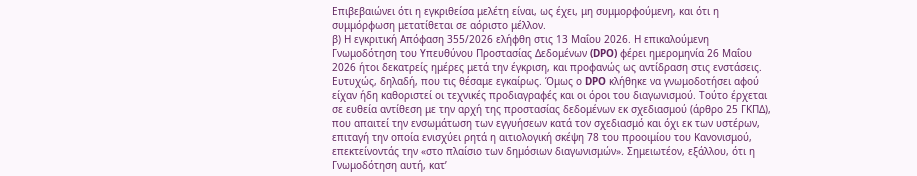Επιβεβαιώνει ότι η εγκριθείσα μελέτη είναι, ως έχει, μη συμμορφούμενη, και ότι η συμμόρφωση μετατίθεται σε αόριστο μέλλον.
β) Η εγκριτική Απόφαση 355/2026 ελήφθη στις 13 Μαΐου 2026. Η επικαλούμενη Γνωμοδότηση του Υπευθύνου Προστασίας Δεδομένων (DPO) φέρει ημερομηνία 26 Μαΐου 2026 ήτοι δεκατρείς ημέρες μετά την έγκριση, και προφανώς ως αντίδραση στις ενστάσεις. Ευτυχώς, δηλαδή, που τις θέσαμε εγκαίρως. Όμως ο DPO κλήθηκε να γνωμοδοτήσει αφού είχαν ήδη καθοριστεί οι τεχνικές προδιαγραφές και οι όροι του διαγωνισμού. Τούτο έρχεται σε ευθεία αντίθεση με την αρχή της προστασίας δεδομένων εκ σχεδιασμού (άρθρο 25 ΓΚΠΔ), που απαιτεί την ενσωμάτωση των εγγυήσεων κατά τον σχεδιασμό και όχι εκ των υστέρων, επιταγή την οποία ενισχύει ρητά η αιτιολογική σκέψη 78 του προοιμίου του Κανονισμού, επεκτείνοντάς την «στο πλαίσιο των δημόσιων διαγωνισμών». Σημειωτέον, εξάλλου, ότι η Γνωμοδότηση αυτή, κατ’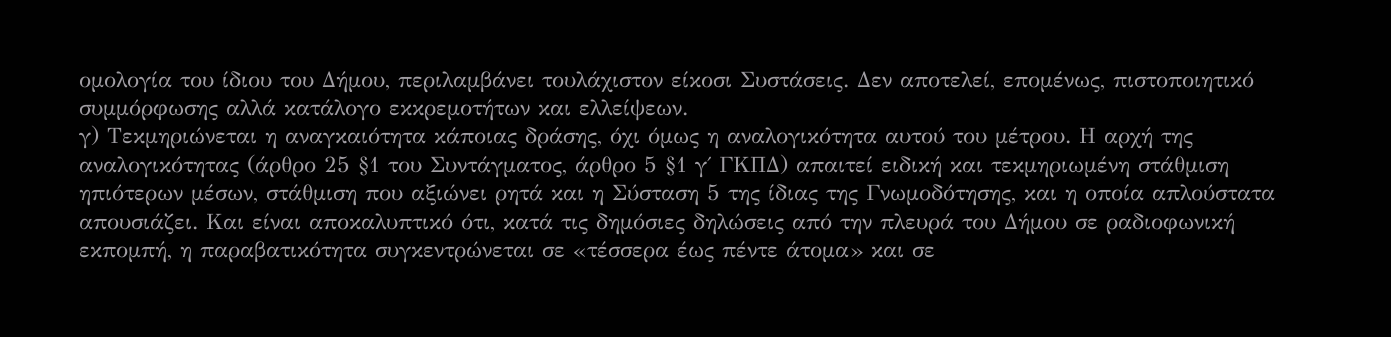ομολογία του ίδιου του Δήμου, περιλαμβάνει τουλάχιστον είκοσι Συστάσεις. Δεν αποτελεί, επομένως, πιστοποιητικό συμμόρφωσης αλλά κατάλογο εκκρεμοτήτων και ελλείψεων.
γ) Τεκμηριώνεται η αναγκαιότητα κάποιας δράσης, όχι όμως η αναλογικότητα αυτού του μέτρου. Η αρχή της αναλογικότητας (άρθρο 25 §1 του Συντάγματος, άρθρο 5 §1 γ΄ ΓΚΠΔ) απαιτεί ειδική και τεκμηριωμένη στάθμιση ηπιότερων μέσων, στάθμιση που αξιώνει ρητά και η Σύσταση 5 της ίδιας της Γνωμοδότησης, και η οποία απλούστατα απουσιάζει. Και είναι αποκαλυπτικό ότι, κατά τις δημόσιες δηλώσεις από την πλευρά του Δήμου σε ραδιοφωνική εκπομπή, η παραβατικότητα συγκεντρώνεται σε «τέσσερα έως πέντε άτομα» και σε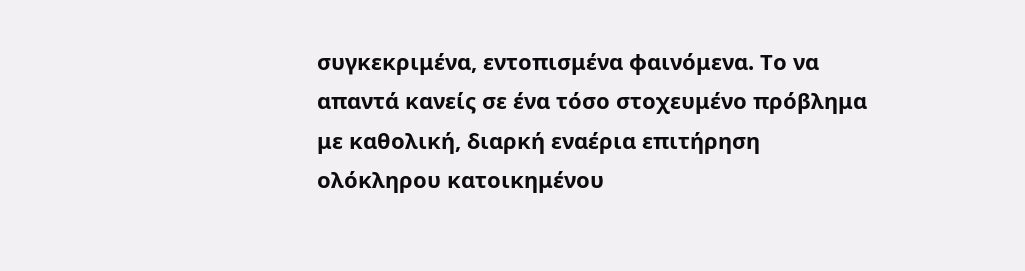συγκεκριμένα, εντοπισμένα φαινόμενα. Το να απαντά κανείς σε ένα τόσο στοχευμένο πρόβλημα με καθολική, διαρκή εναέρια επιτήρηση ολόκληρου κατοικημένου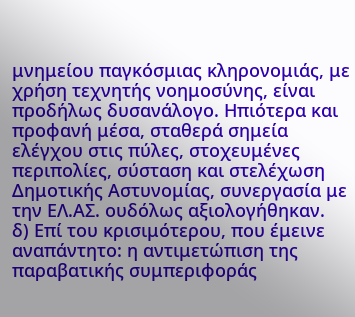μνημείου παγκόσμιας κληρονομιάς, με χρήση τεχνητής νοημοσύνης, είναι προδήλως δυσανάλογο. Ηπιότερα και προφανή μέσα, σταθερά σημεία ελέγχου στις πύλες, στοχευμένες περιπολίες, σύσταση και στελέχωση Δημοτικής Αστυνομίας, συνεργασία με την ΕΛ.ΑΣ. ουδόλως αξιολογήθηκαν.
δ) Επί του κρισιμότερου, που έμεινε αναπάντητο: η αντιμετώπιση της παραβατικής συμπεριφοράς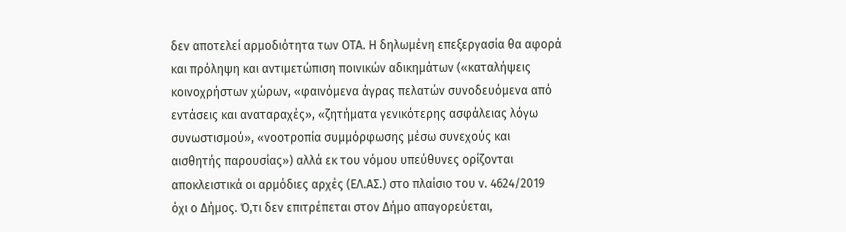δεν αποτελεί αρμοδιότητα των ΟΤΑ. Η δηλωμένη επεξεργασία θα αφορά και πρόληψη και αντιμετώπιση ποινικών αδικημάτων («καταλήψεις κοινοχρήστων χώρων, «φαινόμενα άγρας πελατών συνοδευόμενα από εντάσεις και αναταραχές», «ζητήματα γενικότερης ασφάλειας λόγω συνωστισμού», «νοοτροπία συμμόρφωσης μέσω συνεχούς και αισθητής παρουσίας») αλλά εκ του νόμου υπεύθυνες ορίζονται αποκλειστικά οι αρμόδιες αρχές (ΕΛ.ΑΣ.) στο πλαίσιο του ν. 4624/2019 όχι ο Δήμος. Ό,τι δεν επιτρέπεται στον Δήμο απαγορεύεται,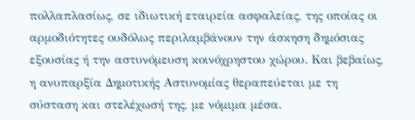πολλαπλασίως, σε ιδιωτική εταιρεία ασφαλείας, της οποίας οι αρμοδιότητες ουδόλως περιλαμβάνουν την άσκηση δημόσιας εξουσίας ή την αστυνόμευση κοινόχρηστου χώρου. Και βεβαίως, η ανυπαρξία Δημοτικής Αστυνομίας θεραπεύεται με τη σύσταση και στελέχωσή της, με νόμιμα μέσα.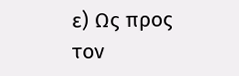ε) Ως προς τον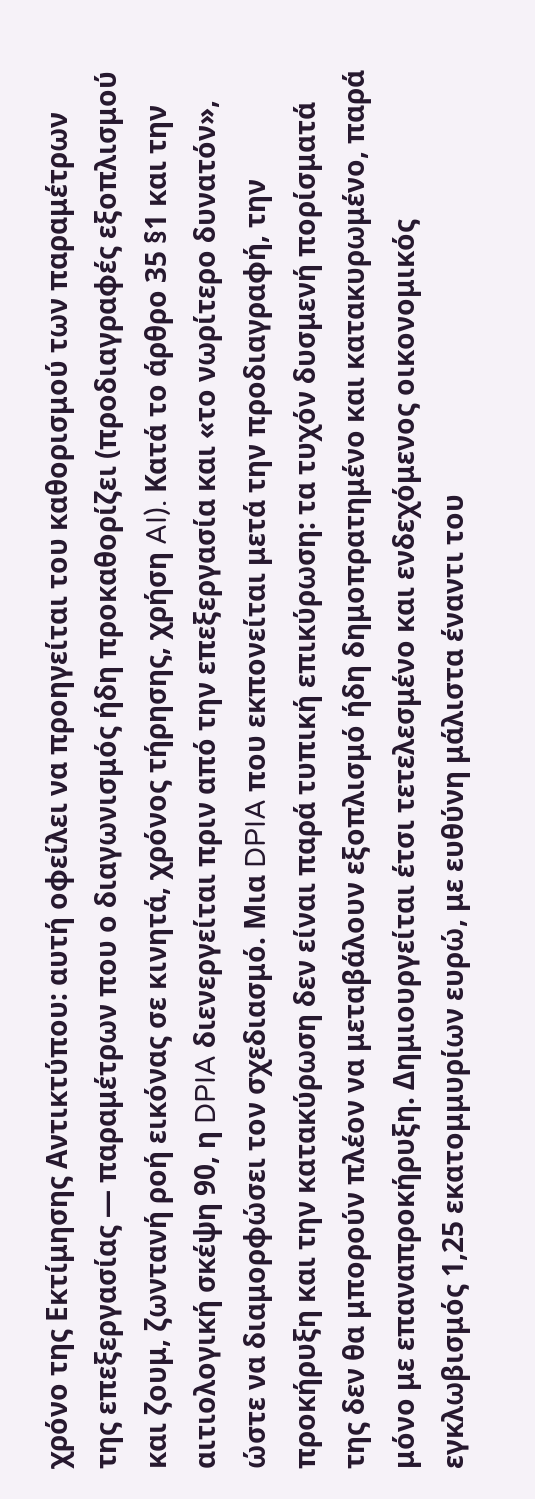χρόνο της Εκτίμησης Αντικτύπου: αυτή οφείλει να προηγείται του καθορισμού των παραμέτρων της επεξεργασίας — παραμέτρων που ο διαγωνισμός ήδη προκαθορίζει (προδιαγραφές εξοπλισμού και ζουμ, ζωντανή ροή εικόνας σε κινητά, χρόνος τήρησης, χρήση AI). Κατά το άρθρο 35 §1 και την αιτιολογική σκέψη 90, η DPIA διενεργείται πριν από την επεξεργασία και «το νωρίτερο δυνατόν», ώστε να διαμορφώσει τον σχεδιασμό. Μια DPIA που εκπονείται μετά την προδιαγραφή, την προκήρυξη και την κατακύρωση δεν είναι παρά τυπική επικύρωση: τα τυχόν δυσμενή πορίσματά της δεν θα μπορούν πλέον να μεταβάλουν εξοπλισμό ήδη δημοπρατημένο και κατακυρωμένο, παρά μόνο με επαναπροκήρυξη. Δημιουργείται έτσι τετελεσμένο και ενδεχόμενος οικονομικός εγκλωβισμός 1,25 εκατομμυρίων ευρώ, με ευθύνη μάλιστα έναντι του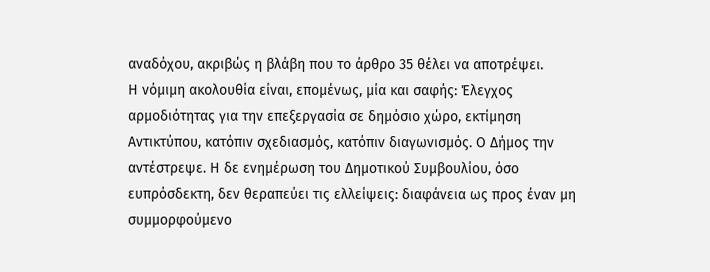αναδόχου, ακριβώς η βλάβη που το άρθρο 35 θέλει να αποτρέψει.
Η νόμιμη ακολουθία είναι, επομένως, μία και σαφής: Έλεγχος αρμοδιότητας για την επεξεργασία σε δημόσιο χώρο, εκτίμηση Αντικτύπου, κατόπιν σχεδιασμός, κατόπιν διαγωνισμός. Ο Δήμος την αντέστρεψε. Η δε ενημέρωση του Δημοτικού Συμβουλίου, όσο ευπρόσδεκτη, δεν θεραπεύει τις ελλείψεις: διαφάνεια ως προς έναν μη συμμορφούμενο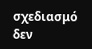σχεδιασμό δεν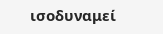ισοδυναμεί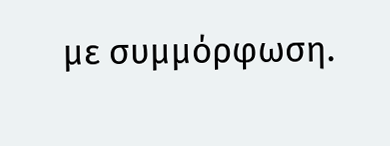με συμμόρφωση.